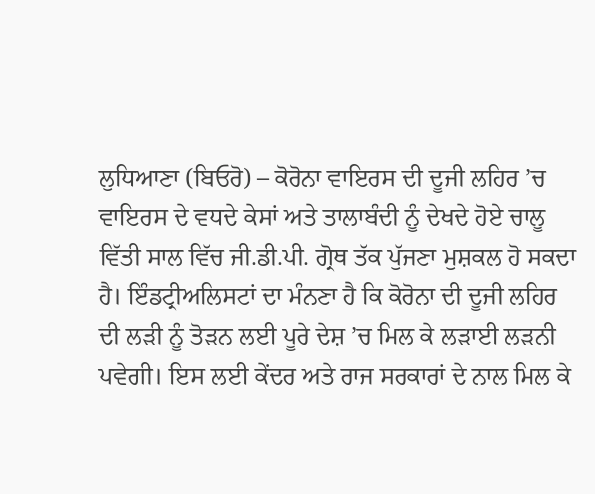ਲੁਧਿਆਣਾ (ਬਿਓਰੋ) – ਕੋਰੋਨਾ ਵਾਇਰਸ ਦੀ ਦੂਜੀ ਲਹਿਰ ’ਚ ਵਾਇਰਸ ਦੇ ਵਧਦੇ ਕੇਸਾਂ ਅਤੇ ਤਾਲਾਬੰਦੀ ਨੂੰ ਦੇਖਦੇ ਹੋਏ ਚਾਲੂ ਵਿੱਤੀ ਸਾਲ ਵਿੱਚ ਜੀ.ਡੀ.ਪੀ. ਗ੍ਰੋਥ ਤੱਕ ਪੁੱਜਣਾ ਮੁਸ਼ਕਲ ਹੋ ਸਕਦਾ ਹੈ। ਇੰਡਟ੍ਰੀਅਲਿਸਟਾਂ ਦਾ ਮੰਨਣਾ ਹੈ ਕਿ ਕੋਰੋਨਾ ਦੀ ਦੂਜੀ ਲਹਿਰ ਦੀ ਲੜੀ ਨੂੰ ਤੋੜਨ ਲਈ ਪੂਰੇ ਦੇਸ਼ ’ਚ ਮਿਲ ਕੇ ਲੜਾਈ ਲੜਨੀ ਪਵੇਗੀ। ਇਸ ਲਈ ਕੇਂਦਰ ਅਤੇ ਰਾਜ ਸਰਕਾਰਾਂ ਦੇ ਨਾਲ ਮਿਲ ਕੇ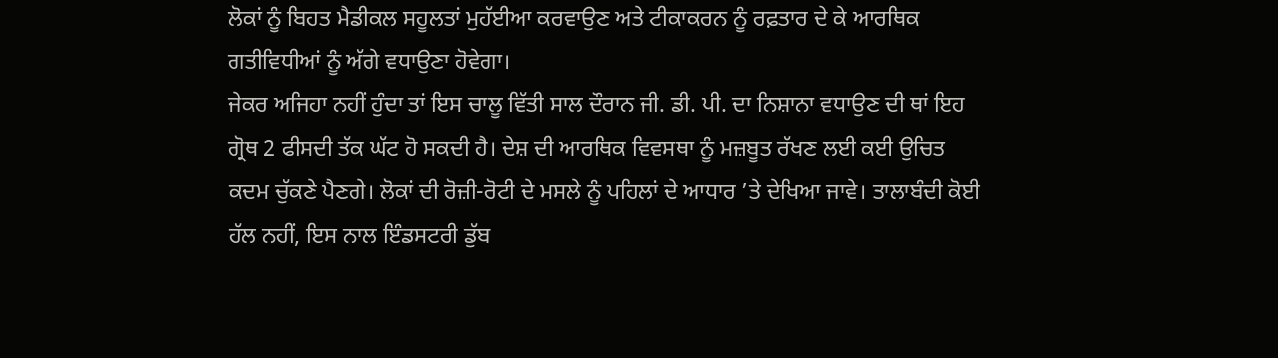ਲੋਕਾਂ ਨੂੰ ਬਿਹਤ ਮੈਡੀਕਲ ਸਹੂਲਤਾਂ ਮੁਹੱਈਆ ਕਰਵਾਉਣ ਅਤੇ ਟੀਕਾਕਰਨ ਨੂੰ ਰਫ਼ਤਾਰ ਦੇ ਕੇ ਆਰਥਿਕ ਗਤੀਵਿਧੀਆਂ ਨੂੰ ਅੱਗੇ ਵਧਾਉਣਾ ਹੋਵੇਗਾ।
ਜੇਕਰ ਅਜਿਹਾ ਨਹੀਂ ਹੁੰਦਾ ਤਾਂ ਇਸ ਚਾਲੂ ਵਿੱਤੀ ਸਾਲ ਦੌਰਾਨ ਜੀ. ਡੀ. ਪੀ. ਦਾ ਨਿਸ਼ਾਨਾ ਵਧਾਉਣ ਦੀ ਥਾਂ ਇਹ ਗ੍ਰੋਥ 2 ਫੀਸਦੀ ਤੱਕ ਘੱਟ ਹੋ ਸਕਦੀ ਹੈ। ਦੇਸ਼ ਦੀ ਆਰਥਿਕ ਵਿਵਸਥਾ ਨੂੰ ਮਜ਼ਬੂਤ ਰੱਖਣ ਲਈ ਕਈ ਉਚਿਤ ਕਦਮ ਚੁੱਕਣੇ ਪੈਣਗੇ। ਲੋਕਾਂ ਦੀ ਰੋਜ਼ੀ-ਰੋਟੀ ਦੇ ਮਸਲੇ ਨੂੰ ਪਹਿਲਾਂ ਦੇ ਆਧਾਰ ’ਤੇ ਦੇਖਿਆ ਜਾਵੇ। ਤਾਲਾਬੰਦੀ ਕੋਈ ਹੱਲ ਨਹੀਂ, ਇਸ ਨਾਲ ਇੰਡਸਟਰੀ ਡੁੱਬ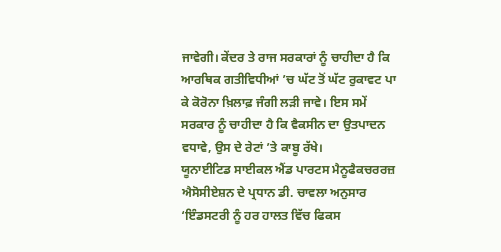ਜਾਵੇਗੀ। ਕੇਂਦਰ ਤੇ ਰਾਜ ਸਰਕਾਰਾਂ ਨੂੰ ਚਾਹੀਦਾ ਹੈ ਕਿ ਆਰਥਿਕ ਗਤੀਵਿਧੀਆਂ ’ਚ ਘੱਟ ਤੋਂ ਘੱਟ ਰੁਕਾਵਟ ਪਾ ਕੇ ਕੋਰੋਨਾ ਖ਼ਿਲਾਫ਼ ਜੰਗੀ ਲੜੀ ਜਾਵੇ। ਇਸ ਸਮੇਂ ਸਰਕਾਰ ਨੂੰ ਚਾਹੀਦਾ ਹੈ ਕਿ ਵੈਕਸੀਨ ਦਾ ਉਤਪਾਦਨ ਵਧਾਵੇ, ਉਸ ਦੇ ਰੇਟਾਂ ’ਤੇ ਕਾਬੂ ਰੱਖੇ।
ਯੂਨਾਈਟਿਡ ਸਾਈਕਲ ਐਂਡ ਪਾਰਟਸ ਮੈਨੂਫੈਕਚਰਰਜ਼ ਐਸੋਸੀਏਸ਼ਨ ਦੇ ਪ੍ਰਧਾਨ ਡੀ. ਚਾਵਲਾ ਅਨੁਸਾਰ ‘ਇੰਡਸਟਰੀ ਨੂੰ ਹਰ ਹਾਲਤ ਵਿੱਚ ਫਿਕਸ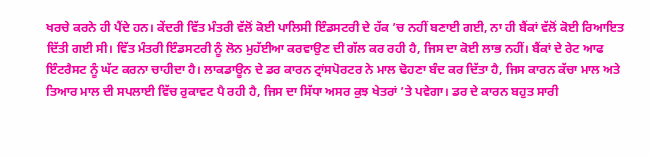ਖਰਚੇ ਕਰਨੇ ਹੀ ਪੈਂਦੇ ਹਨ। ਕੇਂਦਰੀ ਵਿੱਤ ਮੰਤਰੀ ਵੱਲੋਂ ਕੋਈ ਪਾਲਿਸੀ ਇੰਡਸਟਰੀ ਦੇ ਹੱਕ ’ਚ ਨਹੀਂ ਬਣਾਈ ਗਈ, ਨਾ ਹੀ ਬੈਂਕਾਂ ਵੱਲੋਂ ਕੋਈ ਰਿਆਇਤ ਦਿੱਤੀ ਗਈ ਸੀ। ਵਿੱਤ ਮੰਤਰੀ ਇੰਡਸਟਰੀ ਨੂੰ ਲੋਨ ਮੁਹੱਈਆ ਕਰਵਾਉਣ ਦੀ ਗੱਲ ਕਰ ਰਹੀ ਹੈ, ਜਿਸ ਦਾ ਕੋਈ ਲਾਭ ਨਹੀਂ। ਬੈਂਕਾਂ ਦੇ ਰੇਟ ਆਫ ਇੰਟਰੈਸਟ ਨੂੰ ਘੱਟ ਕਰਨਾ ਚਾਹੀਦਾ ਹੈ। ਲਾਕਡਾਊਨ ਦੇ ਡਰ ਕਾਰਨ ਟ੍ਰਾਂਸਪੋਰਟਰ ਨੇ ਮਾਲ ਢੋਹਣਾ ਬੰਦ ਕਰ ਦਿੱਤਾ ਹੈ, ਜਿਸ ਕਾਰਨ ਕੱਚਾ ਮਾਲ ਅਤੇ ਤਿਆਰ ਮਾਲ ਦੀ ਸਪਲਾਈ ਵਿੱਚ ਰੁਕਾਵਟ ਪੈ ਰਹੀ ਹੈ, ਜਿਸ ਦਾ ਸਿੱਧਾ ਅਸਰ ਕੁਝ ਖੇਤਰਾਂ ’ਤੇ ਪਵੇਗਾ। ਡਰ ਦੇ ਕਾਰਨ ਬਹੁਤ ਸਾਰੀ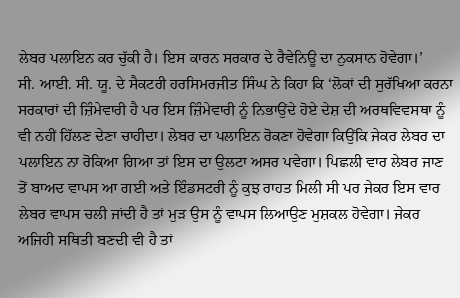ਲੇਬਰ ਪਲਾਇਨ ਕਰ ਚੁੱਕੀ ਹੈ। ਇਸ ਕਾਰਨ ਸਰਕਾਰ ਦੇ ਰੈਵੇਨਿਊ ਦਾ ਨੁਕਸਾਨ ਹੋਵੇਗਾ।’
ਸੀ. ਆਈ. ਸੀ. ਯੂ. ਦੇ ਸੈਕਟਰੀ ਹਰਸਿਮਰਜੀਤ ਸਿੰਘ ਨੇ ਕਿਹਾ ਕਿ ‘ਲੋਕਾਂ ਦੀ ਸੁਰੱਖਿਆ ਕਰਨਾ ਸਰਕਾਰਾਂ ਦੀ ਜ਼ਿੰਮੇਵਾਰੀ ਹੈ ਪਰ ਇਸ ਜ਼ਿੰਮੇਵਾਰੀ ਨੂੰ ਨਿਭਾਉਂਦੇ ਹੋਏ ਦੇਸ਼ ਦੀ ਅਰਥਵਿਵਸਥਾ ਨੂੰ ਵੀ ਨਹੀਂ ਹਿੱਲਣ ਦੇਣਾ ਚਾਹੀਦਾ। ਲੇਬਰ ਦਾ ਪਲਾਇਨ ਰੋਕਣਾ ਹੋਵੇਗਾ ਕਿਉਂਕਿ ਜੇਕਰ ਲੇਬਰ ਦਾ ਪਲਾਇਨ ਨਾ ਰੋਕਿਆ ਗਿਆ ਤਾਂ ਇਸ ਦਾ ਉਲਟਾ ਅਸਰ ਪਵੇਗਾ। ਪਿਛਲੀ ਵਾਰ ਲੇਬਰ ਜਾਣ ਤੋਂ ਬਾਅਦ ਵਾਪਸ ਆ ਗਈ ਅਤੇ ਇੰਡਸਟਰੀ ਨੂੰ ਕੁਝ ਰਾਹਤ ਮਿਲੀ ਸੀ ਪਰ ਜੇਕਰ ਇਸ ਵਾਰ ਲੇਬਰ ਵਾਪਸ ਚਲੀ ਜਾਂਦੀ ਹੈ ਤਾਂ ਮੁੜ ਉਸ ਨੂੰ ਵਾਪਸ ਲਿਆਉਣ ਮੁਸ਼ਕਲ ਹੋਵੇਗਾ। ਜੇਕਰ ਅਜਿਹੀ ਸਥਿਤੀ ਬਣਦੀ ਵੀ ਹੈ ਤਾਂ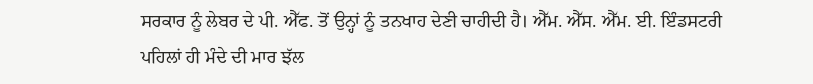ਸਰਕਾਰ ਨੂੰ ਲੇਬਰ ਦੇ ਪੀ. ਐੱਫ. ਤੋਂ ਉਨ੍ਹਾਂ ਨੂੰ ਤਨਖਾਹ ਦੇਣੀ ਚਾਹੀਦੀ ਹੈ। ਐੱਮ. ਐੱਸ. ਐੱਮ. ਈ. ਇੰਡਸਟਰੀ ਪਹਿਲਾਂ ਹੀ ਮੰਦੇ ਦੀ ਮਾਰ ਝੱਲ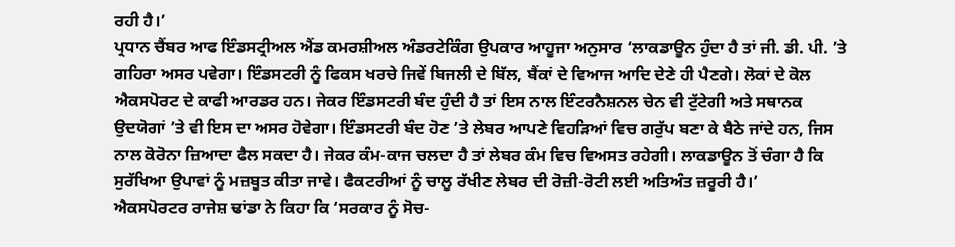ਰਹੀ ਹੈ।’
ਪ੍ਰਧਾਨ ਚੈਂਬਰ ਆਫ ਇੰਡਸਟ੍ਰੀਅਲ ਐਂਡ ਕਮਰਸ਼ੀਅਲ ਅੰਡਰਟੇਕਿੰਗ ਉਪਕਾਰ ਆਹੂਜਾ ਅਨੁਸਾਰ ‘ਲਾਕਡਾਊਨ ਹੁੰਦਾ ਹੈ ਤਾਂ ਜੀ. ਡੀ. ਪੀ. ’ਤੇ ਗਹਿਰਾ ਅਸਰ ਪਵੇਗਾ। ਇੰਡਸਟਰੀ ਨੂੰ ਫਿਕਸ ਖਰਚੇ ਜਿਵੇਂ ਬਿਜਲੀ ਦੇ ਬਿੱਲ, ਬੈਂਕਾਂ ਦੇ ਵਿਆਜ ਆਦਿ ਦੇਣੇ ਹੀ ਪੈਣਗੇ। ਲੋਕਾਂ ਦੇ ਕੋਲ ਐਕਸਪੋਰਟ ਦੇ ਕਾਫੀ ਆਰਡਰ ਹਨ। ਜੇਕਰ ਇੰਡਸਟਰੀ ਬੰਦ ਹੁੰਦੀ ਹੈ ਤਾਂ ਇਸ ਨਾਲ ਇੰਟਰਨੈਸ਼ਨਲ ਚੇਨ ਵੀ ਟੁੱਟੇਗੀ ਅਤੇ ਸਥਾਨਕ ਉਦਯੋਗਾਂ ’ਤੇ ਵੀ ਇਸ ਦਾ ਅਸਰ ਹੋਵੇਗਾ। ਇੰਡਸਟਰੀ ਬੰਦ ਹੋਣ ’ਤੇ ਲੇਬਰ ਆਪਣੇ ਵਿਹੜਿਆਂ ਵਿਚ ਗਰੁੱਪ ਬਣਾ ਕੇ ਬੈਠੇ ਜਾਂਦੇ ਹਨ, ਜਿਸ ਨਾਲ ਕੋਰੋਨਾ ਜ਼ਿਆਦਾ ਫੈਲ ਸਕਦਾ ਹੈ। ਜੇਕਰ ਕੰਮ-ਕਾਜ ਚਲਦਾ ਹੈ ਤਾਂ ਲੇਬਰ ਕੰਮ ਵਿਚ ਵਿਅਸਤ ਰਹੇਗੀ। ਲਾਕਡਾਊਨ ਤੋਂ ਚੰਗਾ ਹੈ ਕਿ ਸੁਰੱਖਿਆ ਉਪਾਵਾਂ ਨੂੰ ਮਜ਼ਬੂਤ ਕੀਤਾ ਜਾਵੇ। ਫੈਕਟਰੀਆਂ ਨੂੰ ਚਾਲੂ ਰੱਖੀਣ ਲੇਬਰ ਦੀ ਰੋਜ਼ੀ-ਰੋਟੀ ਲਈ ਅਤਿਅੰਤ ਜ਼ਰੂਰੀ ਹੈ।’
ਐਕਸਪੋਰਟਰ ਰਾਜੇਸ਼ ਢਾਂਡਾ ਨੇ ਕਿਹਾ ਕਿ ‘ਸਰਕਾਰ ਨੂੰ ਸੋਚ-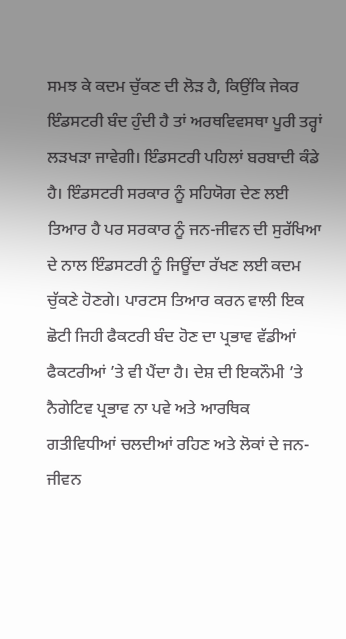ਸਮਝ ਕੇ ਕਦਮ ਚੁੱਕਣ ਦੀ ਲੋੜ ਹੈ, ਕਿਉਂਕਿ ਜੇਕਰ ਇੰਡਸਟਰੀ ਬੰਦ ਹੁੰਦੀ ਹੈ ਤਾਂ ਅਰਥਵਿਵਸਥਾ ਪੂਰੀ ਤਰ੍ਹਾਂ ਲੜਖੜਾ ਜਾਵੇਗੀ। ਇੰਡਸਟਰੀ ਪਹਿਲਾਂ ਬਰਬਾਦੀ ਕੰਡੇ ਹੈ। ਇੰਡਸਟਰੀ ਸਰਕਾਰ ਨੂੰ ਸਹਿਯੋਗ ਦੇਣ ਲਈ ਤਿਆਰ ਹੈ ਪਰ ਸਰਕਾਰ ਨੂੰ ਜਨ-ਜੀਵਨ ਦੀ ਸੁਰੱਖਿਆ ਦੇ ਨਾਲ ਇੰਡਸਟਰੀ ਨੂੰ ਜਿਊਂਦਾ ਰੱਖਣ ਲਈ ਕਦਮ ਚੁੱਕਣੇ ਹੋਣਗੇ। ਪਾਰਟਸ ਤਿਆਰ ਕਰਨ ਵਾਲੀ ਇਕ ਛੋਟੀ ਜਿਹੀ ਫੈਕਟਰੀ ਬੰਦ ਹੋਣ ਦਾ ਪ੍ਰਭਾਵ ਵੱਡੀਆਂ ਫੈਕਟਰੀਆਂ ’ਤੇ ਵੀ ਪੈਂਦਾ ਹੈ। ਦੇਸ਼ ਦੀ ਇਕਨੌਮੀ ’ਤੇ ਨੈਗੇਟਿਵ ਪ੍ਰਭਾਵ ਨਾ ਪਵੇ ਅਤੇ ਆਰਥਿਕ ਗਤੀਵਿਧੀਆਂ ਚਲਦੀਆਂ ਰਹਿਣ ਅਤੇ ਲੋਕਾਂ ਦੇ ਜਨ-ਜੀਵਨ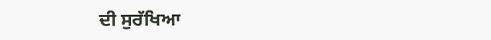ਦੀ ਸੁਰੱਖਿਆ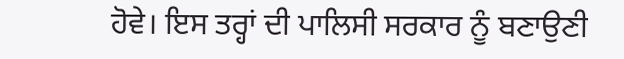ਹੋਵੇ। ਇਸ ਤਰ੍ਹਾਂ ਦੀ ਪਾਲਿਸੀ ਸਰਕਾਰ ਨੂੰ ਬਣਾਉਣੀ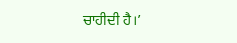ਚਾਹੀਦੀ ਹੈ।’